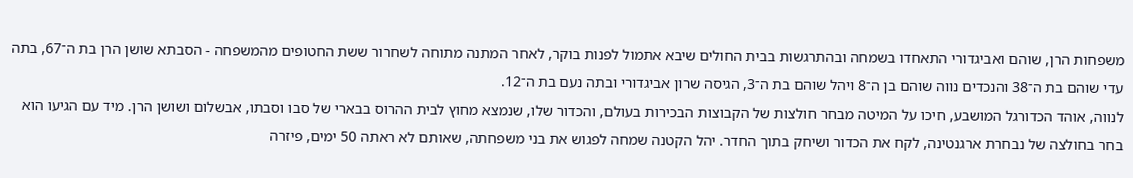משפחות הרן, שוהם ואביגדורי התאחדו בשמחה ובהתרגשות בבית החולים שיבא אתמול לפנות בוקר, לאחר המתנה מתוחה לשחרור ששת החטופים מהמשפחה - הסבתא שושן הרן בת ה־67, בתה עדי שוהם בת ה־38 והנכדים נווה שוהם בן ה־8 ויהל שוהם בת ה־3, הגיסה שרון אביגדורי ובתה נעם בת ה־12.
לנווה, אוהד הכדורגל המושבע, חיכו על המיטה מבחר חולצות של הקבוצות הבכירות בעולם, והכדור שלו, שנמצא מחוץ לבית ההרוס בבארי של סבו וסבתו, אבשלום ושושן הרן. מיד עם הגיעו הוא בחר בחולצה של נבחרת ארגנטינה, לקח את הכדור ושיחק בתוך החדר. יהל הקטנה שמחה לפגוש את בני משפחתה, שאותם לא ראתה 50 ימים, פיזרה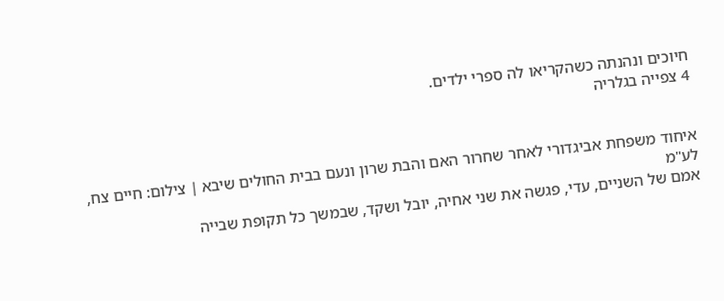חיוכים ונהנתה כשהקריאו לה ספרי ילדים.
4 צפייה בגלריה


איחוד משפחת אביגדורי לאחר שחרור האם והבת שרון ונעם בבית החולים שיבא | צילום: חיים צח, לע"מ
אמם של השניים, עדי, פגשה את שני אחיה, יובל ושקד, שבמשך כל תקופת שבייה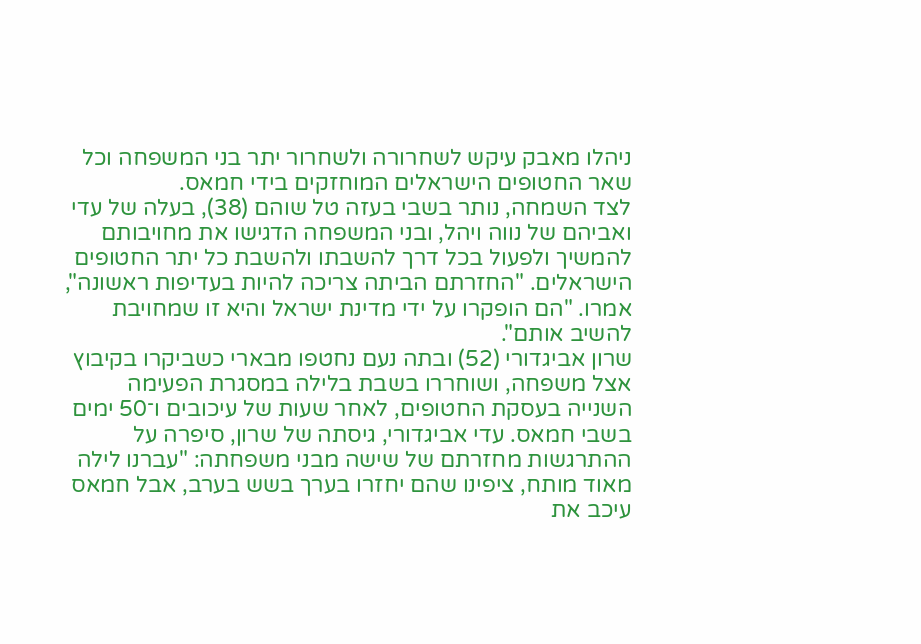ניהלו מאבק עיקש לשחרורה ולשחרור יתר בני המשפחה וכל שאר החטופים הישראלים המוחזקים בידי חמאס.
לצד השמחה, נותר בשבי בעזה טל שוהם (38), בעלה של עדי ואביהם של נווה ויהל, ובני המשפחה הדגישו את מחויבותם להמשיך ולפעול בכל דרך להשבתו ולהשבת כל יתר החטופים הישראלים. "החזרתם הביתה צריכה להיות בעדיפות ראשונה", אמרו. "הם הופקרו על ידי מדינת ישראל והיא זו שמחויבת להשיב אותם".
שרון אביגדורי (52) ובתה נעם נחטפו מבארי כשביקרו בקיבוץ אצל משפחה, ושוחררו בשבת בלילה במסגרת הפעימה השנייה בעסקת החטופים, לאחר שעות של עיכובים ו־50 ימים בשבי חמאס. עדי אביגדורי, גיסתה של שרון, סיפרה על ההתרגשות מחזרתם של שישה מבני משפחתה: "עברנו לילה מאוד מותח, ציפינו שהם יחזרו בערך בשש בערב, אבל חמאס עיכב את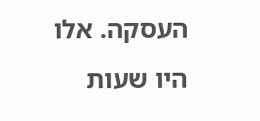העסקה. אלו היו שעות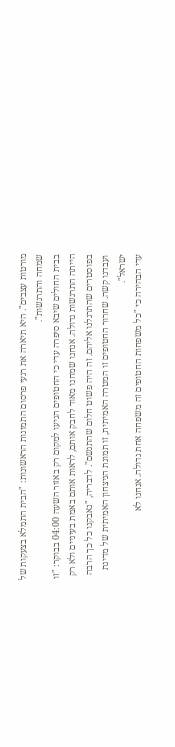מורטות עצבים". היא תיארה את רגעי פרסום התמונות הראשונות: "הבית התמלא בצעקות של שמחה והתרגשות".
בבית החולים שיבא סיפרה עדי כי החטופים הגיעו למקום רק באזור השעה 04:00 בבוקר: "זו הייתה התרגשות גדולה. אנחנו שמחנו מאוד לחבק אותם, לראות אותם באמת בעיניים ולא רק בפוסטרים שהתרגלנו אליהם. זה היה פשוט חלום שהתגשם". לדבריה, "נאבקנו כל כך הרבה ועבדנו קשה. שחרור החטופים זו המטרה האמיתית, זו תמונת הניצחון האמיתית של מדינת ישראל".
עדי הבהירה כי "כל משפחות החטופים זה משפחה אחת גדולה. אנחנו לא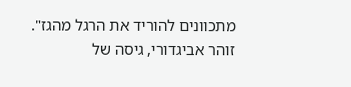מתכוונים להוריד את הרגל מהגז".
זוהר אביגדורי, גיסה של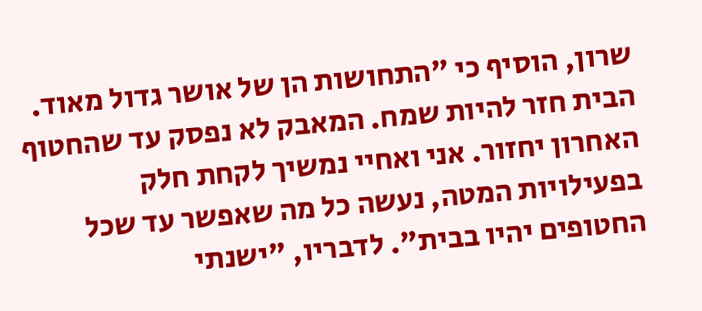שרון, הוסיף כי "התחושות הן של אושר גדול מאוד. הבית חזר להיות שמח. המאבק לא נפסק עד שהחטוף האחרון יחזור. אני ואחיי נמשיך לקחת חלק בפעילויות המטה, נעשה כל מה שאפשר עד שכל החטופים יהיו בבית". לדבריו, "ישנתי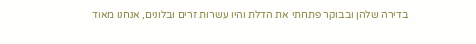בדירה שלהן ובבוקר פתחתי את הדלת והיו עשרות זרים ובלונים, אנחנו מאוד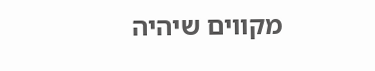מקווים שיהיה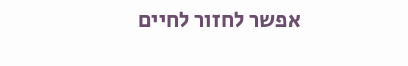אפשר לחזור לחיים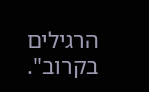הרגילים בקרוב".